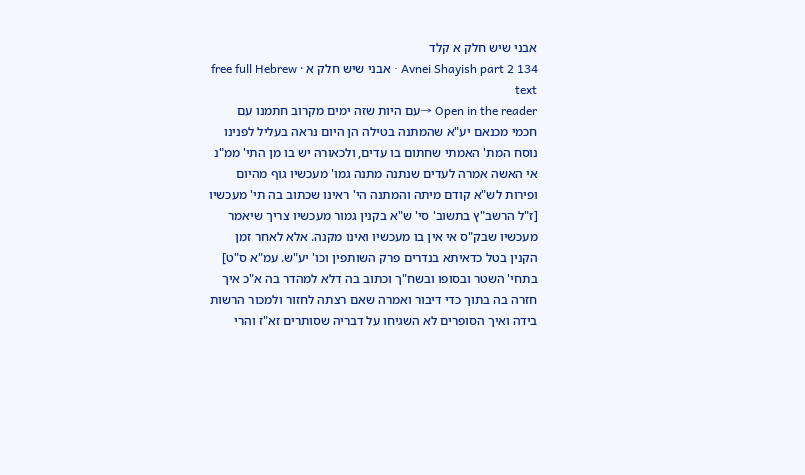אבני שיש חלק א קלד
Avnei Shayish part 2 134 · אבני שיש חלק א · free full Hebrew text
Open in the reader →עם היות שזה ימים מקרוב חתמנו עם חכמי מכנאם יע"א שהמתנה בטילה הן היום נראה בעליל לפנינו נוסח המת' האמתי שחתום בו עדים, ולכאורה יש בו מן התי' ממ"נ אי האשה אמרה לעדים שנתנה מתנה גמו' מעכשיו גוף מהיום ופירות לש"א קודם מיתה והמתנה הי' ראינו שכתוב בה תי' מעכשיו [ז"ל הרשב"ץ בתשוב' סי' ש"א בקנין גמור מעכשיו צריך שיאמר מעכשיו שבק"ס אי אין בו מעכשיו ואינו מקנה. אלא לאחר זמן הקנין בטל כדאיתא בנדרים פרק השותפין וכו' יע"ש. עמ"א ס"ט] בתחי' השטר ובסופו ובשח"ך וכתוב בה דלא למהדר בה א"כ איך חזרה בה בתוך כדי דיבור ואמרה שאם רצתה לחזור ולמכור הרשות בידה ואיך הסופרים לא השגיחו על דבריה שסותרים זא"ז והרי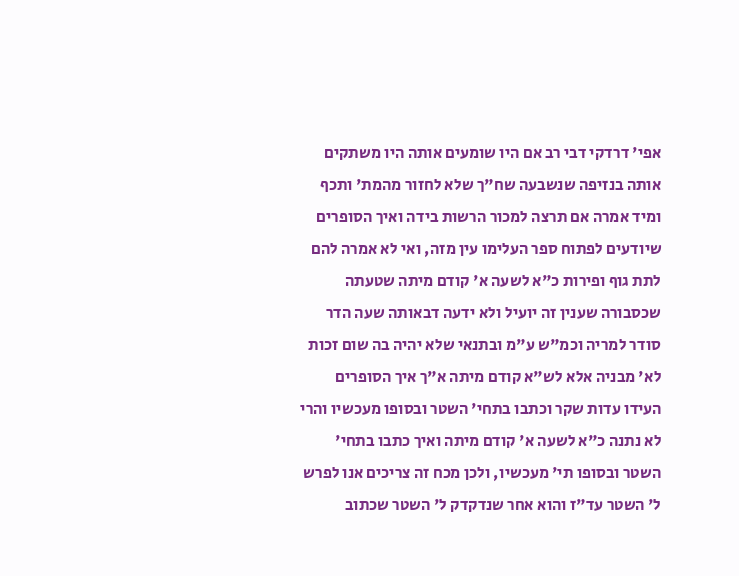אפי' דרדקי דבי רב אם היו שומעים אותה היו משתקים אותה בנזיפה שנשבעה שח"ך שלא לחזור מהמת' ותכף ומיד אמרה אם תרצה למכור הרשות בידה ואיך הסופרים שיודעים לפתוח ספר העלימו עין מזה, ואי לא אמרה להם לתת גוף ופירות כ"א לשעה א' קודם מיתה שטעתה שכסבורה שענין זה יועיל ולא ידעה דבאותה שעה הדר סודר למריה וכמ"ש ע"מ ובתנאי שלא יהיה בה שום זכות לא' מבניה אלא לש"א קודם מיתה א"ך איך הסופרים העידו עדות שקר וכתבו בתחי' השטר ובסופו מעכשיו והרי לא נתנה כ"א לשעה א' קודם מיתה ואיך כתבו בתחי' השטר ובסופו תי' מעכשיו, ולכן מכח זה צריכים אנו לפרש ל' השטר עד"ז והוא אחר שנדקדק ל' השטר שכתוב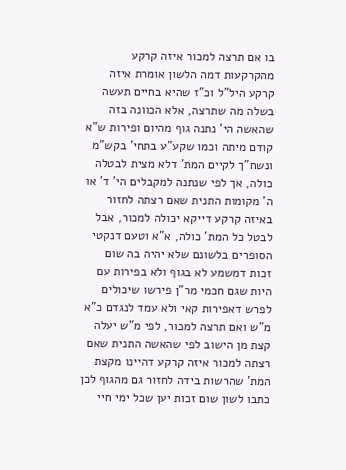בו אם תרצה למכור איזה קרקע מהקרקעות דמה הלשון אומרת איזה קרקע היל"ל וכ"ז שהיא בחיים תעשה בשלה מה שתרצה, אלא הכוונה בזה שהאשה הי' נתנה גוף מהיום ופירות ש"א קודם מיתה וכמו שקע"ע בתחי' בקש"מ ונשח"ך לקיים המת' דלא מצית לבטלה כולה, אך לפי שנתנה למקבלים הי' ד' או ה' מקומות התנית שאם רצתה לחזור באיזה קרקע דייקא יכולה למכור, אבל לבטל כל המת' כולה, א"א וטעם דנקטי הסופרים בלשונם שלא יהיה בה שום זכות דמשמע לא בגוף ולא בפירות עם היות שגם חכמי מר"ן פירשו שיכולים לפרש דאפירות קאי ולא עמד לנגדם כ"א מ"ש ואם תרצה למכור, לפי מ"ש יעלה קצת מן הישוב לפי שהאשה התנית שאם רצתה למכור איזה קרקע דהיינו מקצת המת' שהרשות בידה לחזור גם מהגוף לכן כתבו לשון שום זכות יען שכל ימי חיי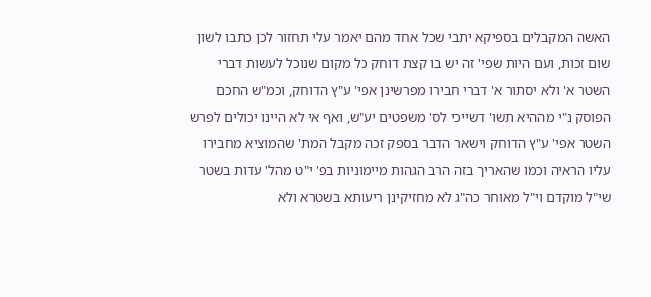האשה המקבלים בספיקא יתבי שכל אחד מהם יאמר עלי תחזור לכן כתבו לשון שום זכות, ועם היות שפי' זה יש בו קצת דוחק כל מקום שנוכל לעשות דברי השטר א' ולא יסתור א' דברי חבירו מפרשינן אפי' ע"ץ הדוחק, וכמ"ש החכם הפוסק נ"י מההיא תשו' דשייכי לס' משפטים יע"ש, ואף אי לא היינו יכולים לפרש השטר אפי' ע"ץ הדוחק וישאר הדבר בספק זכה מקבל המת' שהמוציא מחבירו עליו הראיה וכמו שהאריך בזה הרב הגהות מיימוניות בפ' י"ט מהל' עדות בשטר שי"ל מוקדם וי"ל מאוחר כה"ג לא מחזיקינן ריעותא בשטרא ולא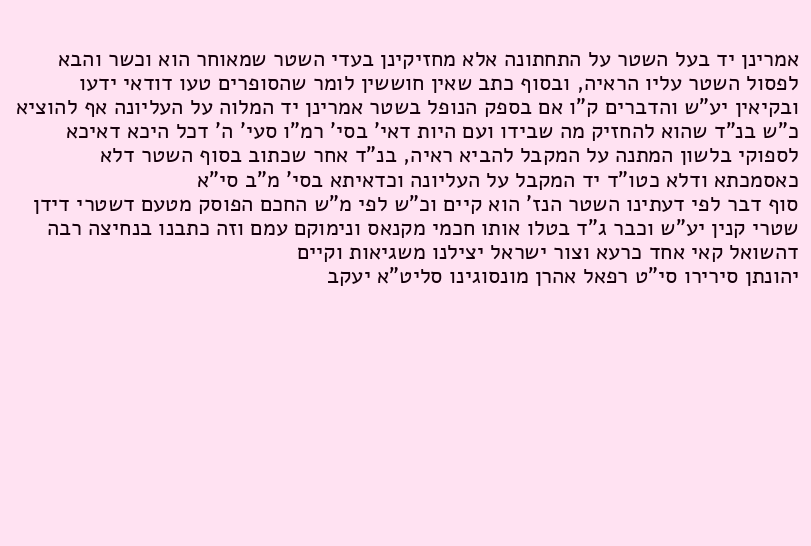אמרינן יד בעל השטר על התחתונה אלא מחזיקינן בעדי השטר שמאוחר הוא וכשר והבא לפסול השטר עליו הראיה, ובסוף כתב שאין חוששין לומר שהסופרים טעו דודאי ידעו ובקיאין יע"ש והדברים ק"ו אם בספק הנופל בשטר אמרינן יד המלוה על העליונה אף להוציא כ"ש בנ"ד שהוא להחזיק מה שבידו ועם היות דאי' בסי' רמ"ו סעי' ה' דכל היכא דאיכא לספוקי בלשון המתנה על המקבל להביא ראיה, בנ"ד אחר שכתוב בסוף השטר דלא כאסמכתא ודלא כטו"ד יד המקבל על העליונה וכדאיתא בסי' מ"ב סי"א
סוף דבר לפי דעתינו השטר הנז' הוא קיים וכ"ש לפי מ"ש החכם הפוסק מטעם דשטרי דידן שטרי קנין יע"ש וכבר ג"ד בטלו אותו חכמי מקנאס ונימוקם עמם וזה כתבנו בנחיצה רבה דהשואל קאי אחד כרעא וצור ישראל יצילנו משגיאות וקיים
יהונתן סירירו סי"ט רפאל אהרן מונסוגינו סליט"א יעקב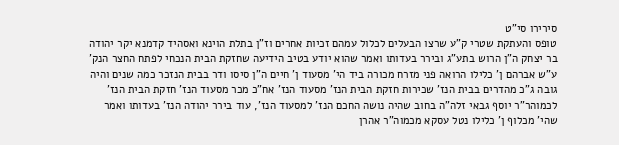סירירו סי"ט
טופס והעתקת שטרי ק"ע שרצו הבעלים לכלול עמהם זכיות אחרים וז"ן בתלת הוינא ואסהיד קדמנא יקר יהודה בר יצחק ה"ן הרוש בתע"ג ובירר בעדותו ואמר שהוא יודע בטיב הידיעה שחזקת הבית הנכחי לפתח החצר הנק' ע"ש אברהם ן' כלילו הרואה פני מזרח מכורה ביד הי' מסעוד ן' חיים ה"ן סיסו ודר בבית הנזכר כמה שנים והיה גובה ג"כ מהדרים בבית הנז' שכירות חזקת הבית הנז' מסעוד הנז' אח"כ מכר מסעוד הנז' חזקת הבית הנז' לכמוהר"ר יוסף גבאי זלה"ה בחוב שהיה נושה החכם הנז' למסעוד הנז', עוד בירר יהודה הנז' בעדותו ואמר שהי' מכלוף ן' כלילו נטל עסקא מכמוה"ר אהרן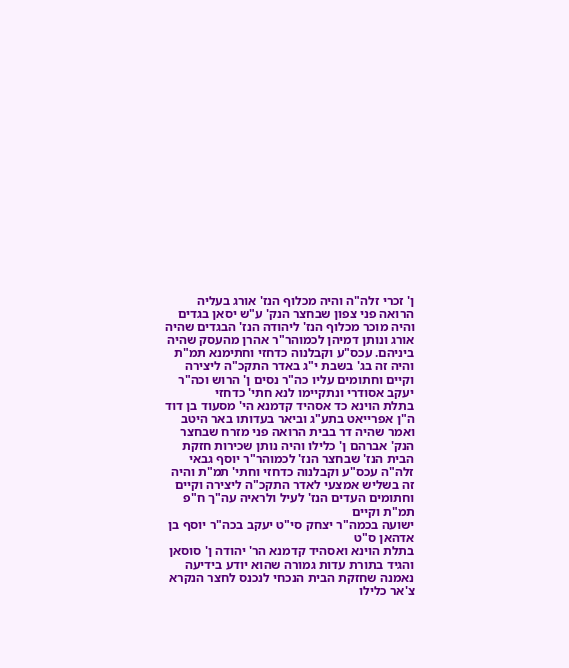ן' זכרי זלה"ה והיה מכלוף הנז' אורג בעליה הרואה פני צפון שבחצר הנק' ע"ש יסאן בגדים והיה מוכר מכלוף הנז' ליהודה הנז' הבגדים שהיה אורג ונותן דמיהן לכמוהר"ר אהרן מהעסק שהיה ביניהם. עכס"ע וקבלנוה כדחזי וחתימנא תמ"ת והיה זה בג' בשבת י"ג באדר התקכ"ה ליצירה וקיים וחתומים עליו כה"ר נסים ן' הרוש וכה"ר יעקב אסודרי ונתקיימו לנא חתי' כדחזי
בתלת הוינא כד אסהיד קדמנא הי' מסעוד בן דוד ה"ן אפרייאט בתע"ג וביאר בעדותו באר היטב ואמר שהיה דר בבית הרואה פני מזרח שבחצר הנק' אברהם ן' כלילו והיה נותן שכירות חזקת הבית הנז' שבחצר הנז' לכמוהר"ר יוסף גבאי זלה"ה עכס"ע וקבלנוה כדחזי וחתי' תמ"ת והיה זה בשליש אמצעי לאדר התקכ"ה ליצירה וקיים וחתומים העדים הנז' לעיל ולראיה עה"ך ח"פ תמ"ת וקיים
ישועה בכמה"ר יצחק סי"ט יעקב בכה"ר יוסף בן אדהאן ס"ט
בתלת הוינא ואסהיד קדמנא הר' יהודה ן' סוסאן והגיד בתורת עדות גמורה שהוא יודע בידיעה נאמנה שחזקת הבית הנכחי לנכנס לחצר הנקרא צ'אר כלילו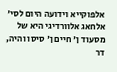אלפוקייא וידועה היום לסי' אלחאג אלוורדיגי היא של מסעוד ן' חיים ן' סיסו והיה, דר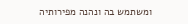ומשתמש בה ונהנה מפירותיה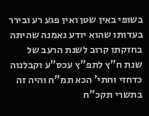בשופי באין שטן ואין פגע רע ובירר בעדותו שהוא יודע נאמנה שהיתה בחזקתו קרוב לשנת הרעב של שנת ח"ץ לתפ"ץ עכס"ע וקבלנוה כדחזי וחתי' הכא תמ"ח והיה זה בתשרי תקכ"ח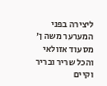ליצירה בפני המערער משה ן' מסעוד אזולאי והכל שריר ובריר וקיים